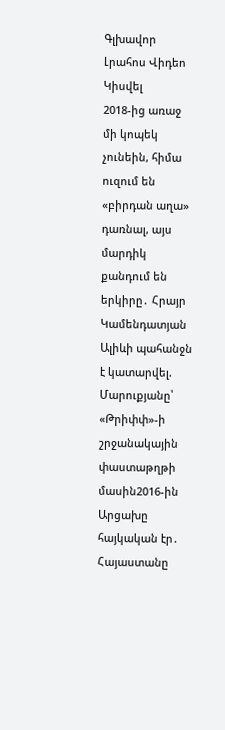Գլխավոր Լրահոս Վիդեո Կիսվել
2018-ից առաջ մի կոպեկ չունեին, հիմա ուզում են «բիրդան աղա» դառնալ, այս մարդիկ քանդում են երկիրը․ Հրայր Կամենդատյան Ալիևի պահանջն է կատարվել. Մարուքյանը՝ «Թրիփփ»-ի շրջանակային փաստաթղթի մասին2016-ին Արցախը հայկական էր․ Հայաստանը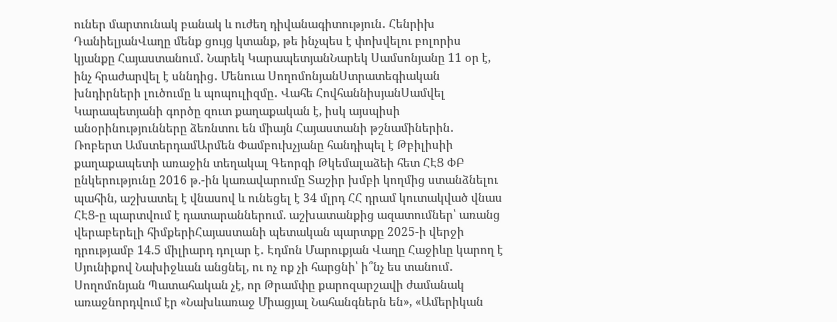ուներ մարտունակ բանակ և ուժեղ դիվանագիտություն․ Հենրիխ ԴանիելյանՎաղը մենք ցույց կտանք, թե ինչպես է փոխվելու բոլորիս կյանքը Հայաստանում․ Նարեկ ԿարապետյանՆարեկ Սամսոնյանը 11 օր է, ինչ հրաժարվել է սննդից․ Մենուա ՍողոմոնյանՍտրատեգիական խնդիրների լուծումը և պոպուլիզմը․ Վահե ՀովհաննիսյանՍամվել Կարապետյանի գործը զուտ քաղաքական է, իսկ այսպիսի անօրինությունները ձեռնտու են միայն Հայաստանի թշնամիներին․ Ռոբերտ ԱմստերդամԱրմեն Փամբուխչյանը հանդիպել է Թբիլիսիի քաղաքապետի առաջին տեղակալ Գեորգի Թկեմալաձեի հետ ՀԷՑ ՓԲ ընկերությունը 2016 թ.-ին կառավարումը Տաշիր խմբի կողմից ստանձնելու պահին, աշխատել է վնասով և ունեցել է 34 մլրդ ՀՀ դրամ կուտակված վնաս ՀԷՑ-ը պարտվում է դատարաններում. աշխատանքից ազատումներ՝ առանց վերաբերելի հիմքերիՀայաստանի պետական պարտքը 2025-ի վերջի դրությամբ 14.5 միլիարդ դոլար է․ Էդմոն Մարուքյան Վաղը Հաջիևը կարող է Սյունիքով Նախիջևան անցնել, ու ոչ ոք չի հարցնի՝ ի՞նչ ես տանում․ Սողոմոնյան Պատահական չէ, որ Թրամփը քարոզարշավի ժամանակ առաջնորդվում էր «Նախևառաջ Միացյալ Նահանգներն են», «Ամերիկան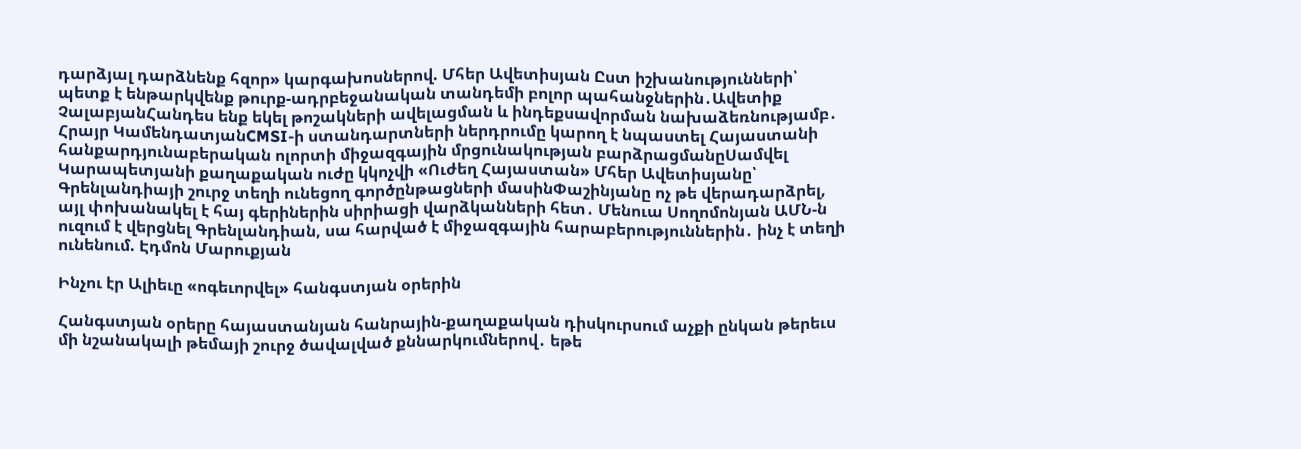դարձյալ դարձնենք հզոր» կարգախոսներով. Մհեր Ավետիսյան Ըստ իշխանությունների՝ պետք է ենթարկվենք թուրք-ադրբեջանական տանդեմի բոլոր պահանջներին․Ավետիք ՉալաբյանՀանդես ենք եկել թոշակների ավելացման և ինդեքսավորման նախաձեռնությամբ․ Հրայր ԿամենդատյանCMSI-ի ստանդարտների ներդրումը կարող է նպաստել Հայաստանի հանքարդյունաբերական ոլորտի միջազգային մրցունակության բարձրացմանըՍամվել Կարապետյանի քաղաքական ուժը կկոչվի «Ուժեղ Հայաստան» Մհեր Ավետիսյանը՝ Գրենլանդիայի շուրջ տեղի ունեցող գործընթացների մասինՓաշինյանը ոչ թե վերադարձրել, այլ փոխանակել է հայ գերիներին սիրիացի վարձկանների հետ․ Մենուա Սողոմոնյան ԱՄՆ-ն ուզում է վերցնել Գրենլանդիան, սա հարված է միջազգային հարաբերություններին․ ինչ է տեղի ունենում. Էդմոն Մարուքյան

Ինչու էր Ալիեւը «ոգեւորվել» հանգստյան օրերին

Հանգստյան օրերը հայաստանյան հանրային-քաղաքական դիսկուրսում աչքի ընկան թերեւս մի նշանակալի թեմայի շուրջ ծավալված քննարկումներով․ եթե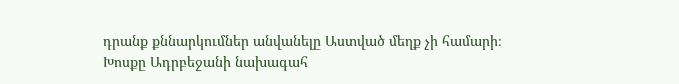դրանք քննարկումներ անվանելը Աստված մեղք չի համարի։ Խոսքը Ադրբեջանի նախագահ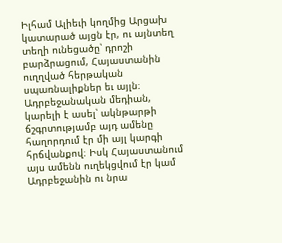Իլհամ Ալիեւի կողմից Արցախ կատարած այցն էր, ու այնտեղ տեղի ունեցածը՝ դրոշի բարձրացում, Հայաստանին ուղղված հերթական սպառնալիքներ եւ այլն։ Ադրբեջանական մեդիան, կարելի է ասել՝ ակնթարթի ճշգրտությամբ այդ ամենը հաղորդում էր մի այլ կարգի հրճվանքով։ Իսկ Հայաստանում այս ամենն ուղեկցվում էր կամ Ադրբեջանին ու նրա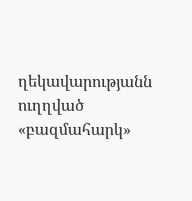ղեկավարությանն ուղղված «բազմահարկ»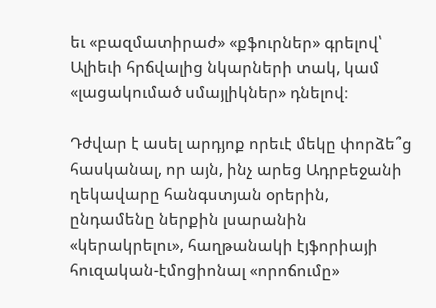եւ «բազմատիրաժ» «քֆուրներ» գրելով՝ Ալիեւի հրճվալից նկարների տակ, կամ «լացակումած սմայլիկներ» դնելով։

Դժվար է ասել արդյոք որեւէ մեկը փորձե՞ց հասկանալ, որ այն, ինչ արեց Ադրբեջանի ղեկավարը հանգստյան օրերին, ընդամենը ներքին լսարանին «կերակրելու», հաղթանակի էյֆորիայի հուզական-էմոցիոնալ «որոճումը»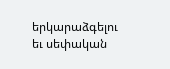երկարաձգելու եւ սեփական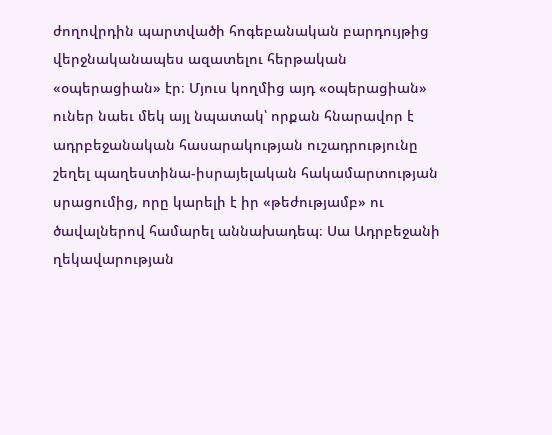ժողովրդին պարտվածի հոգեբանական բարդույթից վերջնականապես ազատելու հերթական «օպերացիան» էր։ Մյուս կողմից այդ «օպերացիան» ուներ նաեւ մեկ այլ նպատակ՝ որքան հնարավոր է ադրբեջանական հասարակության ուշադրությունը շեղել պաղեստինա-իսրայելական հակամարտության սրացումից, որը կարելի է իր «թեժությամբ» ու ծավալներով համարել աննախադեպ։ Սա Ադրբեջանի ղեկավարության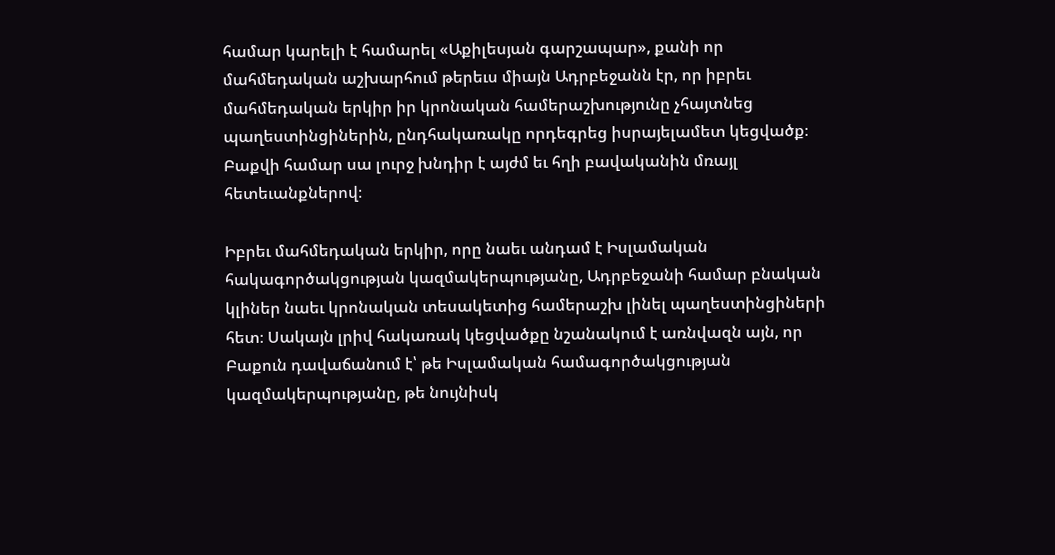համար կարելի է համարել «Աքիլեսյան գարշապար», քանի որ մահմեդական աշխարհում թերեւս միայն Ադրբեջանն էր, որ իբրեւ մահմեդական երկիր իր կրոնական համերաշխությունը չհայտնեց պաղեստինցիներին, ընդհակառակը որդեգրեց իսրայելամետ կեցվածք։ Բաքվի համար սա լուրջ խնդիր է այժմ եւ հղի բավականին մռայլ հետեւանքներով։

Իբրեւ մահմեդական երկիր, որը նաեւ անդամ է Իսլամական հակագործակցության կազմակերպությանը, Ադրբեջանի համար բնական կլիներ նաեւ կրոնական տեսակետից համերաշխ լինել պաղեստինցիների հետ։ Սակայն լրիվ հակառակ կեցվածքը նշանակում է առնվազն այն, որ Բաքուն դավաճանում է՝ թե Իսլամական համագործակցության կազմակերպությանը, թե նույնիսկ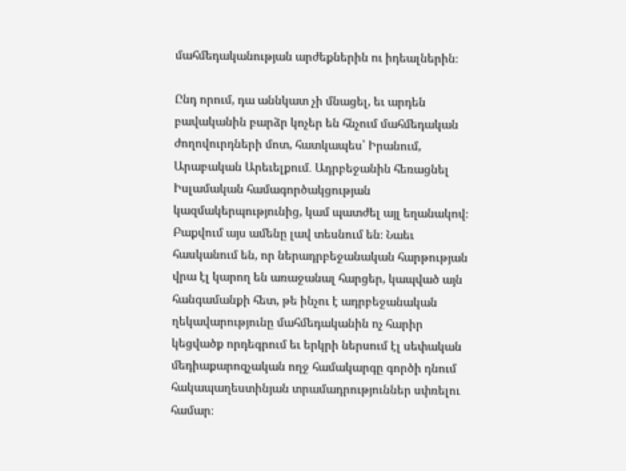մահմեդականության արժեքներին ու իդեալներին։

Ընդ որում, դա աննկատ չի մնացել, եւ արդեն բավականին բարձր կոչեր են հնչում մահմեդական ժողովուրդների մոտ, հատկապես՝ Իրանում, Արաբական Արեւելքում․ Ադրբեջանին հեռացնել Իսլամական համագործակցության կազմակերպությունից, կամ պատժել այլ եղանակով։ Բաքվում այս ամենը լավ տեսնում են։ Նաեւ հասկանում են, որ ներադրբեջանական հարթության վրա էլ կարող են առաջանալ հարցեր, կապված այն հանգամանքի հետ, թե ինչու է ադրբեջանական ղեկավարությունը մահմեդականին ոչ հարիր կեցվածք որդեգրում եւ երկրի ներսում էլ սեփական մեդիաքարոզչական ողջ համակարգը գործի դնում հակապաղեստինյան տրամադրություններ սփռելու համար։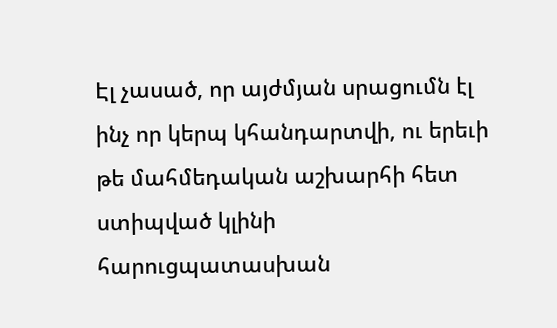Էլ չասած, որ այժմյան սրացումն էլ ինչ որ կերպ կհանդարտվի, ու երեւի թե մահմեդական աշխարհի հետ ստիպված կլինի հարուցպատասխան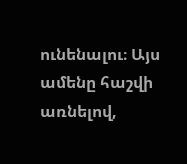ունենալու։ Այս ամենը հաշվի առնելով,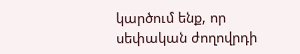կարծում ենք, որ սեփական ժողովրդի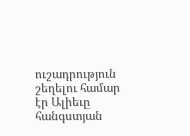ուշադրություն շեղելու համար էր Ալիեւը հանգստյան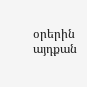օրերին այդքան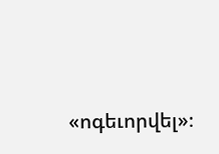«ոգեւորվել»։